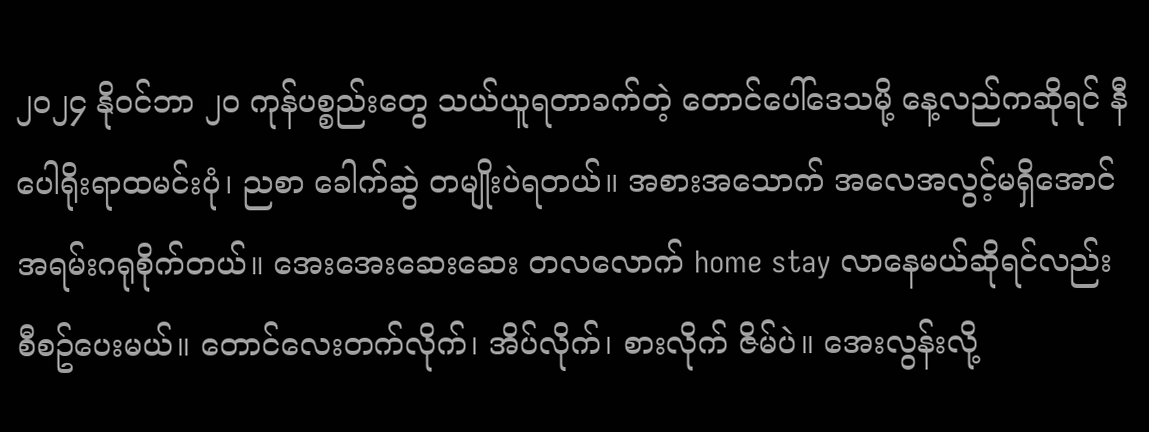၂၀၂၄ နိုဝင်ဘာ ၂၀ ကုန်ပစ္စည်းတွေ သယ်ယူရတာခက်တဲ့ တောင်ပေါ်ဒေသမို့ နေ့လည်ကဆိုရင် နီပေါရိုးရာထမင်းပုံ၊ ညစာ ခေါက်ဆွဲ တမျိုးပဲရတယ်။ အစားအသောက် အလေအလွင့်မရှိအောင် အရမ်းဂရုစိုက်တယ်။ အေးအေးဆေးဆေး တလလောက် home stay လာနေမယ်ဆိုရင်လည်း စီစဥ်ပေးမယ်။ တောင်လေးတက်လိုက်၊ အိပ်လိုက်၊ စားလိုက် ဇိမ်ပဲ။ အေးလွန်းလို့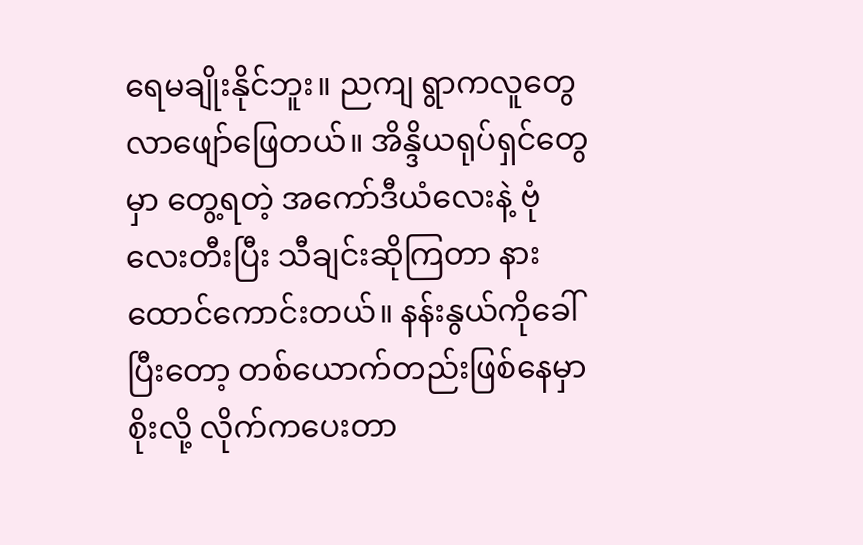ရေမချိုးနိုင်ဘူး။ ညကျ ရွာကလူတွေ လာဖျော်ဖြေတယ်။ အိန္ဒိယရုပ်ရှင်တွေမှာ တွေ့ရတဲ့ အကော်ဒီယံလေးနဲ့ ဗုံလေးတီးပြီး သီချင်းဆိုကြတာ နားထောင်ကောင်းတယ်။ နန်းနွယ်ကိုခေါ်ပြီးတော့ တစ်ယောက်တည်းဖြစ်နေမှာစိုးလို့ လိုက်ကပေးတာ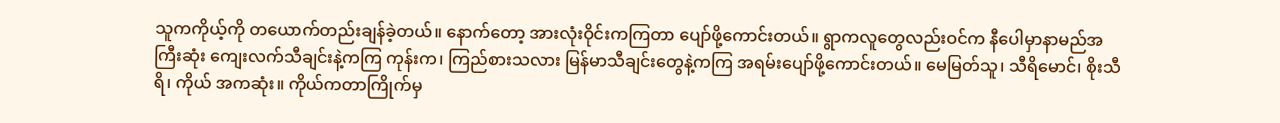သူကကိုယ့်ကို တယောက်တည်းချန်ခဲ့တယ်။ နောက်တော့ အားလုံးဝိုင်းကကြတာ ပျော်ဖို့ကောင်းတယ်။ ရွာကလူတွေလည်းဝင်က နီပေါမှာနာမည်အကြီးဆုံး ကျေးလက်သီချင်းနဲ့ကကြ ကုန်းက၊ ကြည်စားသလား မြန်မာသီချင်းတွေနဲ့ကကြ အရမ်းပျော်ဖို့ကောင်းတယ်။ မေမြတ်သူ၊ သီရိမောင်၊ စိုးသီရိ၊ ကိုယ် အကဆုံး။ ကိုယ်ကတာကြိုက်မှ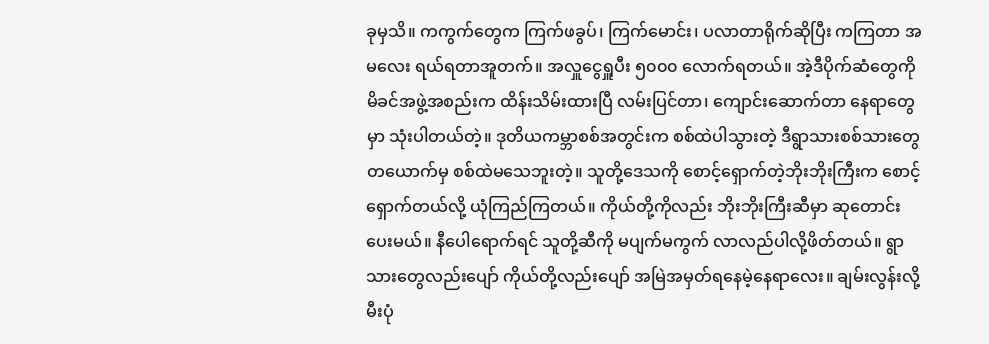ခုမှသိ။ ကကွက်တွေက ကြက်ဖခွပ်၊ ကြက်မောင်း၊ ပလာတာရိုက်ဆိုပြီး ကကြတာ အမလေး ရယ်ရတာအူတက်။ အလှူငွေရှူပီး ၅၀၀၀ လောက်ရတယ်။ အဲ့ဒီပိုက်ဆံတွေကို မိခင်အဖွဲ့အစည်းက ထိန်းသိမ်းထားပြီ လမ်းပြင်တာ၊ ကျောင်းဆောက်တာ နေရာတွေမှာ သုံးပါတယ်တဲ့။ ဒုတိယကမ္ဘာစစ်အတွင်းက စစ်ထဲပါသွားတဲ့ ဒီရွာသားစစ်သားတွေ တယောက်မှ စစ်ထဲမသေဘူးတဲ့။ သူတို့ဒေသကို စောင့်ရှောက်တဲ့ဘိုးဘိုးကြီးက စောင့်ရှောက်တယ်လို့ ယုံကြည်ကြတယ်။ ကိုယ်တို့ကိုလည်း ဘိုးဘိုးကြီးဆီမှာ ဆုတောင်းပေးမယ်။ နီပေါရောက်ရင် သူတို့ဆီကို မပျက်မကွက် လာလည်ပါလို့ဖိတ်တယ်။ ရွာသားတွေလည်းပျော် ကိုယ်တို့လည်းပျော် အမြဲအမှတ်ရနေမဲ့နေရာလေး။ ချမ်းလွန်းလို့ မီးပုံ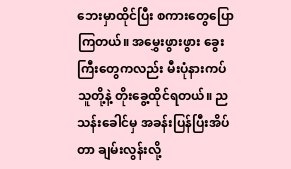ဘေးမှာထိုင်ပြီး စကားတွေပြောကြတယ်။ အမွှေးဖွားဖွား ခွေးကြီးတွေကလည်း မီးပုံနားကပ် သူတို့နဲ့ တိုးခွေ့ထိုင်ရတယ်။ ညသန်းခေါင်မှ အခန်းပြန်ပြီးအိပ်တာ ချမ်းလွန်းလို့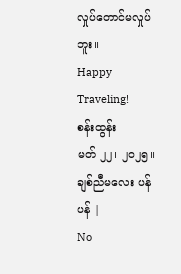လှုပ်တောင်မလှုပ်ဘူး။
Happy Traveling!
စန်းထွန်း
မတ် ၂၂၊ ၂၀၂၅။
ချစ်ညီမလေး ပန်ပန် |
No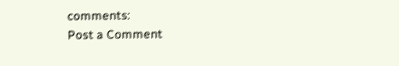comments:
Post a Comment